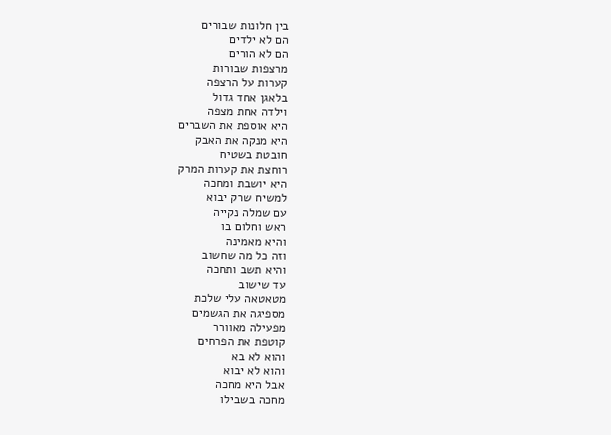בין חלונות שבורים
הם לא ילדים
הם לא הורים
מרצפות שבורות
קערות על הרצפה
בלאגן אחד גדול
וילדה אחת מצפה
היא אוספת את השברים
היא מנקה את האבק
חובטת בשטיח
רוחצת את קערות המרק
היא יושבת ומחכה
למשיח שרק יבוא
עם שמלה נקייה
ראש וחלום בו
והיא מאמינה
וזה כל מה שחשוב
והיא תשב ותחכה
עד שישוב
מטאטאה עלי שלכת
מספיגה את הגשמים
מפעילה מאוורר
קוטפת את הפרחים
והוא לא בא
והוא לא יבוא
אבל היא מחכה
מחכה בשבילו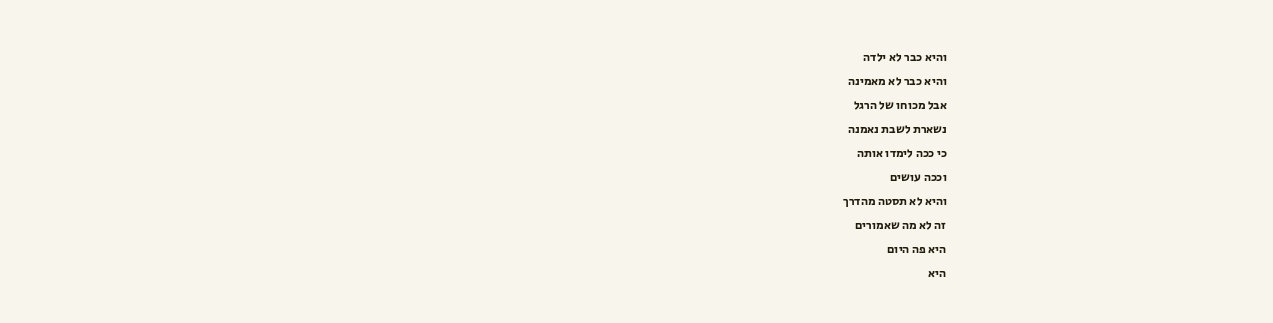והיא כבר לא ילדה
והיא כבר לא מאמינה
אבל מכוחו של הרגל
נשארת לשבת נאמנה
כי ככה לימדו אותה
וככה עושים
והיא לא תסטה מהדרך
זה לא מה שאמורים
היא פה היום
היא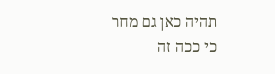תהיה כאן גם מחר
כי ככה זה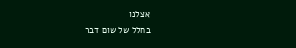אצלנו
בחלל של שום דבר